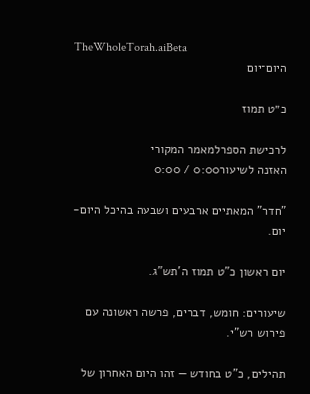TheWholeTorah.aiBeta
היום־יום

כ״ט תמוז

לרכישת הספרלמאמר המקורי
האזנה לשיעור0:00 / 0:00

"חדר" המאתיים ארבעים ושבעה בהיכל היום-יום.

יום ראשון כ"ט תמוז ה'תש"ג.

שיעורים: חומש, דברים, פרשה ראשונה עם פירוש רש"י.

תהילים, כ"ט בחודש — זהו היום האחרון של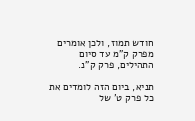חודש תמוז, ולכן אומרים מפרק ק"מ עד סיום התהילים, פרק ק"נ.

תניא, ביום הזה לומדים את כל פרק ט' של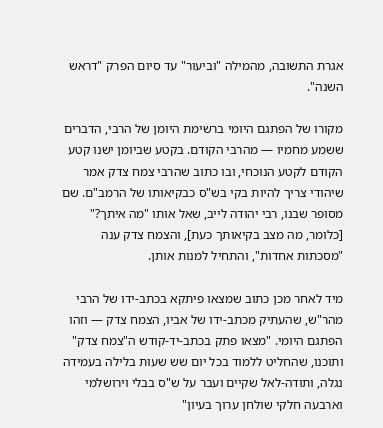אגרת התשובה, מהמילה "וביעור" עד סיום הפרק "דראש השנה".

מקורו של הפתגם היומי ברשימת היומן של הרבי, הדברים ששמע מחמיו — מהרבי הקודם. בקטע שביומן ישנו קטע הקודם לקטע הנוכחי, ובו כתוב שהרבי צמח צדק אמר שיהודי צריך להיות בקי בש"ס כבקיאותו של הרמב"ם. שם מסופר שבנו, רבי יהודה לייב, שאל אותו "מה איתך?" [כלומר, מה מצב בקיאותך כעת], והצמח צדק ענה "מסכתות אחדות", והתחיל למנות אותן.

מיד לאחר מכן כתוב שמצאו פיתקא בכתב-ידו של הרבי מהר"ש, שהעתיק מכתב-ידו של אביו, הצמח צדק — וזהו הפתגם היומי. "מצאו פתק בכתב-יד-קודש ה"צמח צדק" ותוכנו, שהחליט ללמוד בכל יום שש שעות בלילה בעמידה נגלה, ותודה-לאל שקיים ועבר על ש"ס בבלי וירושלמי וארבעה חלקי שולחן ערוך בעיון"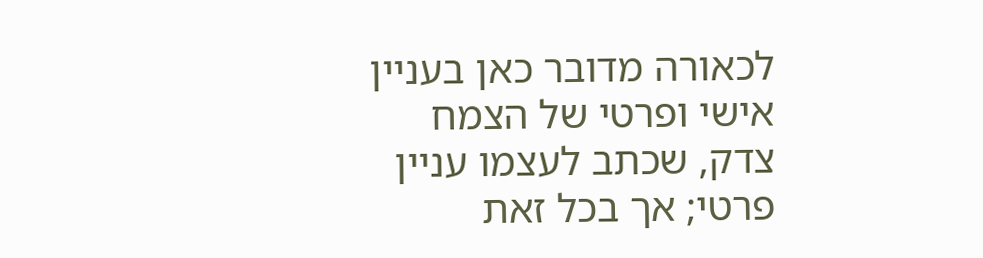לכאורה מדובר כאן בעניין אישי ופרטי של הצמח צדק, שכתב לעצמו עניין פרטי; אך בכל זאת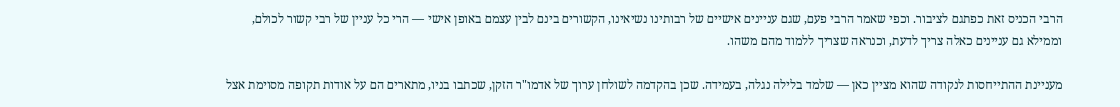הרבי הכניס זאת כפתגם לציבור. וכפי שאמר הרבי פעם, שגם עניינים אישיים של רבותינו נשיאינו, הקשורים בינם לבין עצמם באופן אישי — הרי כל עניין של רבי קשור לכולם, וממילא גם עניינים כאלה צריך לדעת, וכנראה שצריך ללמוד מהם משהו.

מעניינת ההתייחסות לנקודה שהוא מציין כאן — שלמד בלילה נגלה, בעמידה. שכן בהקדמה לשולחן ערוך של אדמו"ר הזקן, שכתבו בניו, מתארים הם על אודות תקופה מסוימת אצל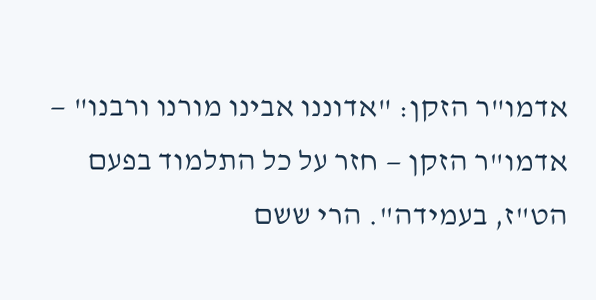אדמו"ר הזקן: "אדוננו אבינו מורנו ורבנו" — אדמו"ר הזקן — חזר על כל התלמוד בפעם הט"ז, בעמידה". הרי ששם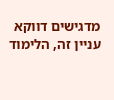מדגישים דווקא עניין זה, הלימוד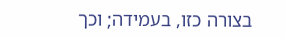בצורה כזו, בעמידה; וכך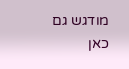מודגש גם כאן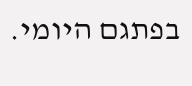בפתגם היומי.